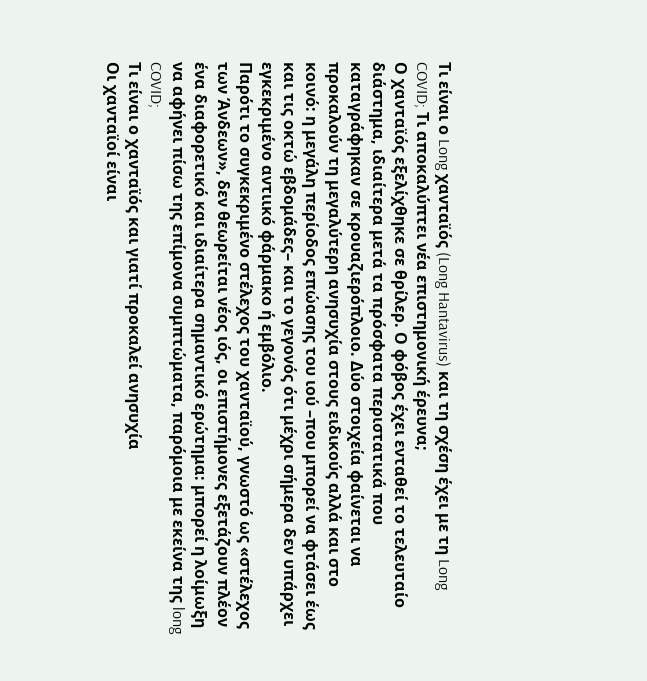Τι είναι ο Long χανταϊός (Long Hantavirus) και τη σχέση έχει με τη Long COVID; Τι αποκαλύπτει νέα επιστημονική έρευνα;
Ο χανταϊός εξελίχθηκε σε θρίλερ. Ο φόβος έχει ενταθεί το τελευταίο διάστημα, ιδιαίτερα μετά τα πρόσφατα περιστατικά που καταγράφηκαν σε κρουαζιερόπλοιο. Δύο στοιχεία φαίνεται να προκαλούν τη μεγαλύτερη ανησυχία στους ειδικούς αλλά και στο κοινό: η μεγάλη περίοδος επώασης του ιού –που μπορεί να φτάσει έως και τις οκτώ εβδομάδες– και το γεγονός ότι μέχρι σήμερα δεν υπάρχει εγκεκριμένο αντιικό φάρμακο ή εμβόλιο.
Παρότι το συγκεκριμένο στέλεχος του χανταϊού, γνωστό ως «στέλεχος των Άνδεων», δεν θεωρείται νέος ιός, οι επιστήμονες εξετάζουν πλέον ένα διαφορετικό και ιδιαίτερα σημαντικό ερώτημα: μπορεί η λοίμωξη να αφήνει πίσω της επίμονα συμπτώματα, παρόμοια με εκείνα της long COVID;
Τι είναι ο χανταϊός και γιατί προκαλεί ανησυχία
Οι χανταϊοί είναι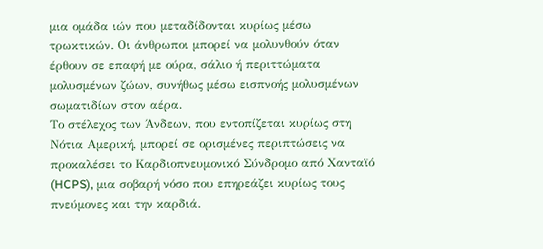μια ομάδα ιών που μεταδίδονται κυρίως μέσω τρωκτικών. Οι άνθρωποι μπορεί να μολυνθούν όταν έρθουν σε επαφή με ούρα, σάλιο ή περιττώματα μολυσμένων ζώων, συνήθως μέσω εισπνοής μολυσμένων σωματιδίων στον αέρα.
Το στέλεχος των Άνδεων, που εντοπίζεται κυρίως στη Νότια Αμερική, μπορεί σε ορισμένες περιπτώσεις να προκαλέσει το Καρδιοπνευμονικό Σύνδρομο από Χανταϊό (HCPS), μια σοβαρή νόσο που επηρεάζει κυρίως τους πνεύμονες και την καρδιά.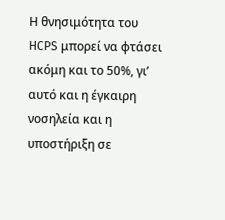Η θνησιμότητα του HCPS μπορεί να φτάσει ακόμη και το 50%, γι’ αυτό και η έγκαιρη νοσηλεία και η υποστήριξη σε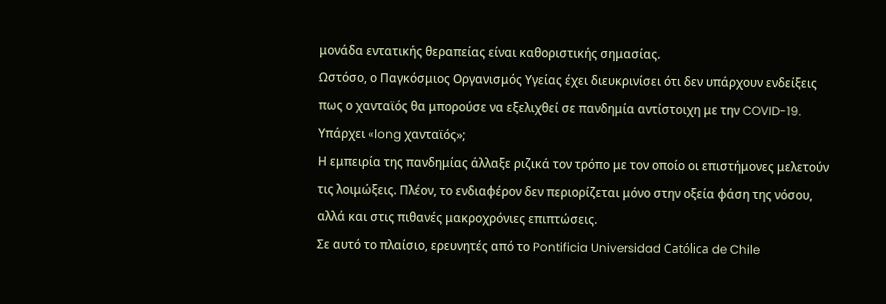μονάδα εντατικής θεραπείας είναι καθοριστικής σημασίας.
Ωστόσο, ο Παγκόσμιος Οργανισμός Υγείας έχει διευκρινίσει ότι δεν υπάρχουν ενδείξεις πως ο χανταϊός θα μπορούσε να εξελιχθεί σε πανδημία αντίστοιχη με την COVID-19.
Υπάρχει «long χανταϊός»;
Η εμπειρία της πανδημίας άλλαξε ριζικά τον τρόπο με τον οποίο οι επιστήμονες μελετούν τις λοιμώξεις. Πλέον, το ενδιαφέρον δεν περιορίζεται μόνο στην οξεία φάση της νόσου, αλλά και στις πιθανές μακροχρόνιες επιπτώσεις.
Σε αυτό το πλαίσιο, ερευνητές από το Pontificia Universidad Católica de Chile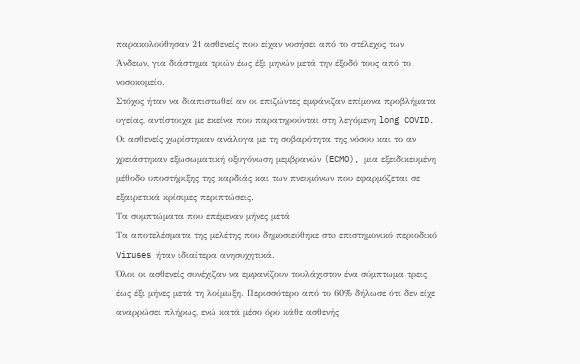παρακολούθησαν 21 ασθενείς που είχαν νοσήσει από το στέλεχος των Άνδεων, για διάστημα τριών έως έξι μηνών μετά την έξοδό τους από το νοσοκομείο.
Στόχος ήταν να διαπιστωθεί αν οι επιζώντες εμφάνιζαν επίμονα προβλήματα υγείας, αντίστοιχα με εκείνα που παρατηρούνται στη λεγόμενη long COVID.
Οι ασθενείς χωρίστηκαν ανάλογα με τη σοβαρότητα της νόσου και το αν χρειάστηκαν εξωσωματική οξυγόνωση μεμβρανών (ECMO), μια εξειδικευμένη μέθοδο υποστήριξης της καρδιάς και των πνευμόνων που εφαρμόζεται σε εξαιρετικά κρίσιμες περιπτώσεις.
Τα συμπτώματα που επέμεναν μήνες μετά
Τα αποτελέσματα της μελέτης που δημοσιεύθηκε στo επιστημονικό περιοδικό Viruses ήταν ιδιαίτερα ανησυχητικά.
Όλοι οι ασθενείς συνέχιζαν να εμφανίζουν τουλάχιστον ένα σύμπτωμα τρεις έως έξι μήνες μετά τη λοίμωξη. Περισσότερο από το 60% δήλωσε ότι δεν είχε αναρρώσει πλήρως, ενώ κατά μέσο όρο κάθε ασθενής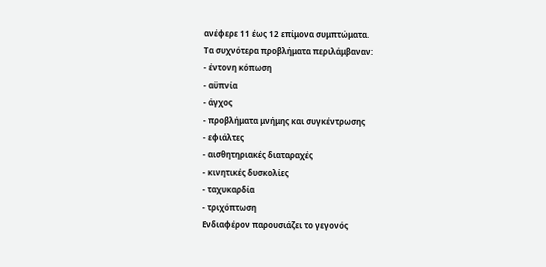ανέφερε 11 έως 12 επίμονα συμπτώματα.
Τα συχνότερα προβλήματα περιλάμβαναν:
- έντονη κόπωση
- αϋπνία
- άγχος
- προβλήματα μνήμης και συγκέντρωσης
- εφιάλτες
- αισθητηριακές διαταραχές
- κινητικές δυσκολίες
- ταχυκαρδία
- τριχόπτωση
Ενδιαφέρον παρουσιάζει το γεγονός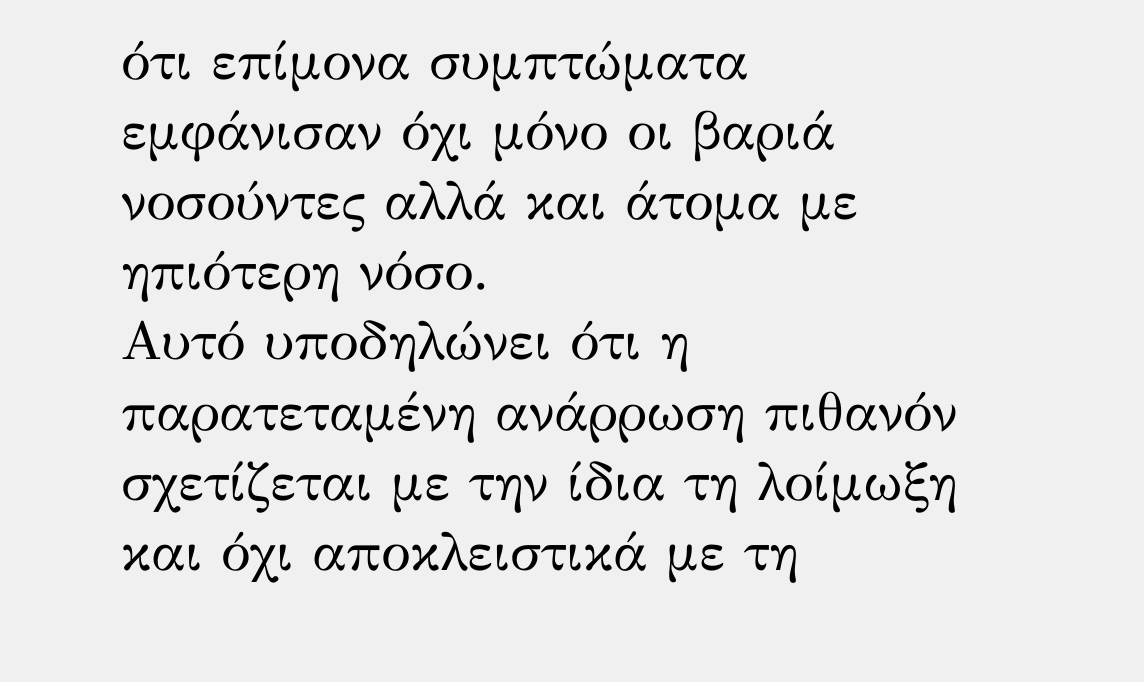ότι επίμονα συμπτώματα εμφάνισαν όχι μόνο οι βαριά νοσούντες αλλά και άτομα με ηπιότερη νόσο.
Αυτό υποδηλώνει ότι η παρατεταμένη ανάρρωση πιθανόν σχετίζεται με την ίδια τη λοίμωξη και όχι αποκλειστικά με τη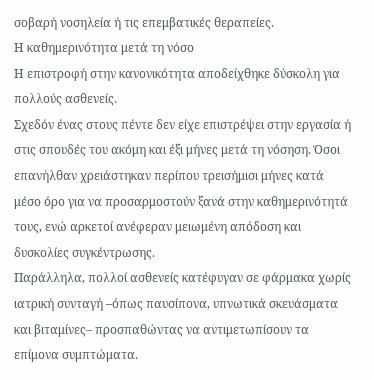σοβαρή νοσηλεία ή τις επεμβατικές θεραπείες.
Η καθημερινότητα μετά τη νόσο
Η επιστροφή στην κανονικότητα αποδείχθηκε δύσκολη για πολλούς ασθενείς.
Σχεδόν ένας στους πέντε δεν είχε επιστρέψει στην εργασία ή στις σπουδές του ακόμη και έξι μήνες μετά τη νόσηση. Όσοι επανήλθαν χρειάστηκαν περίπου τρεισήμισι μήνες κατά μέσο όρο για να προσαρμοστούν ξανά στην καθημερινότητά τους, ενώ αρκετοί ανέφεραν μειωμένη απόδοση και δυσκολίες συγκέντρωσης.
Παράλληλα, πολλοί ασθενείς κατέφυγαν σε φάρμακα χωρίς ιατρική συνταγή –όπως παυσίπονα, υπνωτικά σκευάσματα και βιταμίνες– προσπαθώντας να αντιμετωπίσουν τα επίμονα συμπτώματα.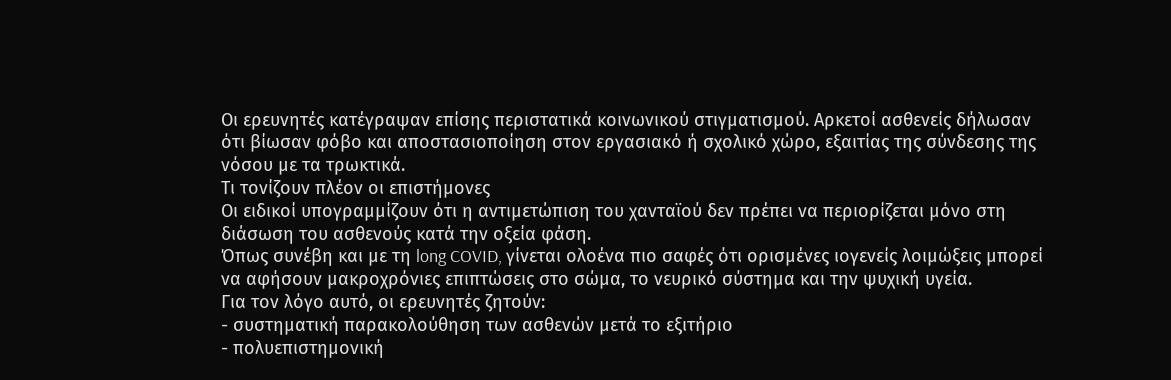Οι ερευνητές κατέγραψαν επίσης περιστατικά κοινωνικού στιγματισμού. Αρκετοί ασθενείς δήλωσαν ότι βίωσαν φόβο και αποστασιοποίηση στον εργασιακό ή σχολικό χώρο, εξαιτίας της σύνδεσης της νόσου με τα τρωκτικά.
Τι τονίζουν πλέον οι επιστήμονες
Οι ειδικοί υπογραμμίζουν ότι η αντιμετώπιση του χανταϊού δεν πρέπει να περιορίζεται μόνο στη διάσωση του ασθενούς κατά την οξεία φάση.
Όπως συνέβη και με τη long COVID, γίνεται ολοένα πιο σαφές ότι ορισμένες ιογενείς λοιμώξεις μπορεί να αφήσουν μακροχρόνιες επιπτώσεις στο σώμα, το νευρικό σύστημα και την ψυχική υγεία.
Για τον λόγο αυτό, οι ερευνητές ζητούν:
- συστηματική παρακολούθηση των ασθενών μετά το εξιτήριο
- πολυεπιστημονική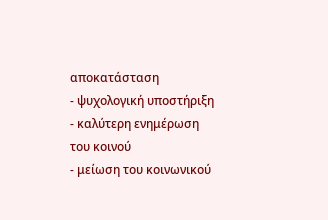αποκατάσταση
- ψυχολογική υποστήριξη
- καλύτερη ενημέρωση του κοινού
- μείωση του κοινωνικού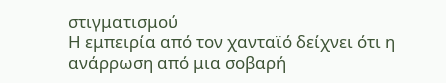στιγματισμού
Η εμπειρία από τον χανταϊό δείχνει ότι η ανάρρωση από μια σοβαρή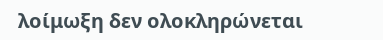λοίμωξη δεν ολοκληρώνεται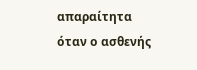απαραίτητα όταν ο ασθενής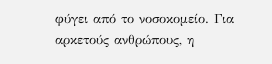φύγει από το νοσοκομείο. Για αρκετούς ανθρώπους, η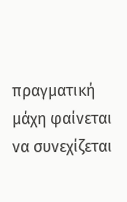πραγματική μάχη φαίνεται να συνεχίζεται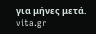για μήνες μετά.
vita.gr